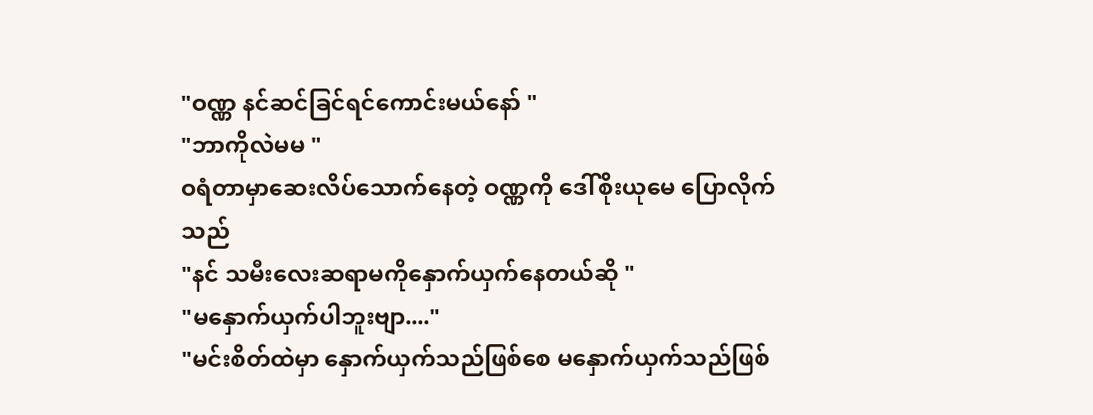"ဝဏ္ဏ နင်ဆင်ခြင်ရင်ကောင်းမယ်နော် "
"ဘာကိုလဲမမ "
ဝရံတာမှာဆေးလိပ်သောက်နေတဲ့ ဝဏ္ဏကို ဒေါ်စိုးယုမေ ပြောလိုက်သည်
"နင် သမီးလေးဆရာမကိုနှောက်ယှက်နေတယ်ဆို "
"မနှောက်ယှက်ပါဘူးဗျာ...."
"မင်းစိတ်ထဲမှာ နှောက်ယှက်သည်ဖြစ်စေ မနှောက်ယှက်သည်ဖြစ်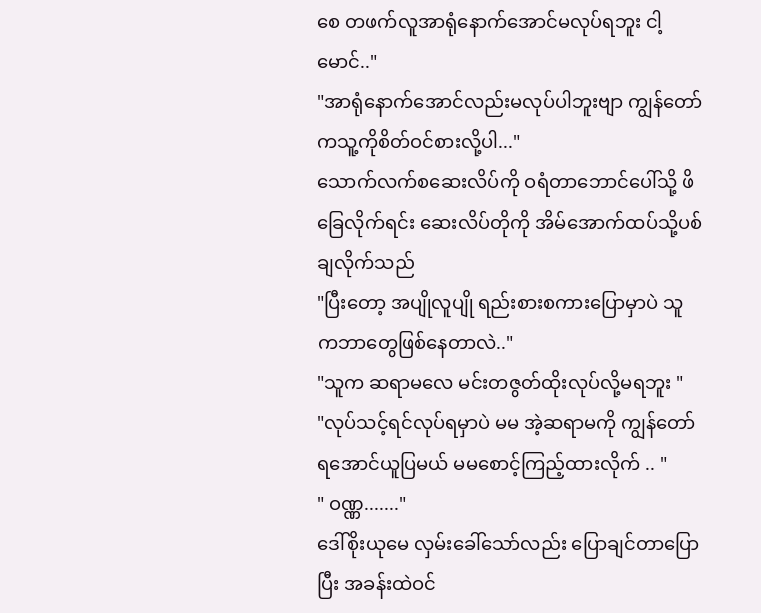စေ တဖက်လူအာရုံနောက်အောင်မလုပ်ရဘူး ငါ့မောင်.."
"အာရုံနောက်အောင်လည်းမလုပ်ပါဘူးဗျာ ကျွန်တော်ကသူ့ကိုစိတ်ဝင်စားလို့ပါ..."
သောက်လက်စဆေးလိပ်ကို ဝရံတာဘောင်ပေါ်သို့ ဖိခြေလိုက်ရင်း ဆေးလိပ်တိုကို အိမ်အောက်ထပ်သို့ပစ်ချလိုက်သည်
"ပြီးတော့ အပျိုလူပျို ရည်းစားစကားပြောမှာပဲ သူကဘာတွေဖြစ်နေတာလဲ.."
"သူက ဆရာမလေ မင်းတဇွတ်ထိုးလုပ်လို့မရဘူး "
"လုပ်သင့်ရင်လုပ်ရမှာပဲ မမ အဲ့ဆရာမကို ကျွန်တော်ရအောင်ယူပြမယ် မမစောင့်ကြည့်ထားလိုက် .. "
" ဝဏ္ဏ......."
ဒေါ်စိုးယုမေ လှမ်းခေါ်သော်လည်း ပြောချင်တာပြောပြီး အခန်းထဲဝင်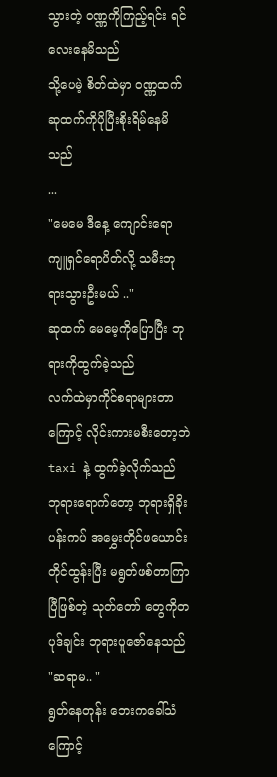သွားတဲ့ ဝဏ္ဏကိုကြည့်ရင်း ရင်လေးနေမိသည်
သို့ပေမဲ့ စိတ်ထဲမှာ ဝဏ္ဏထက် ဆုထက်ကိုပိုပြီးစိုးရိမ်နေမိသည်
...
"မေမေ ဒီနေ့ ကျောင်းရော ကျူရှင်ရောပိတ်လို့ သမီးဘုရားသွားဦးမယ် .."
ဆုထက် မေမေ့ကိုပြောပြီး ဘုရားကိုထွက်ခဲ့သည်
လက်ထဲမှာကိုင်စရာများတာကြောင့် လိုင်းကားမစီးတော့ဘဲ taxi နဲ့ ထွက်ခဲ့လိုက်သည်
ဘုရားရောက်တော့ ဘုရားရှိခိုး ပန်းကပ် အမွှေးတိုင်ဖယောင်းတိုင်ထွန်းပြီး မရွတ်ဖစ်တာကြာပြီဖြစ်တဲ့ သုတ်တော် တွေကိုတပုဒ်ချင်း ဘုရားပူဇော်နေသည်
"ဆရာမ.. "
ရွတ်နေတုန်း ဘေးကခေါ်သံကြောင့်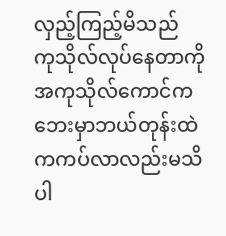လှည့်ကြည့်မိသည်
ကုသိုလ်လုပ်နေတာကို အကုသိုလ်ကောင်က ဘေးမှာဘယ်တုန်းထဲကကပ်လာလည်းမသိပါ